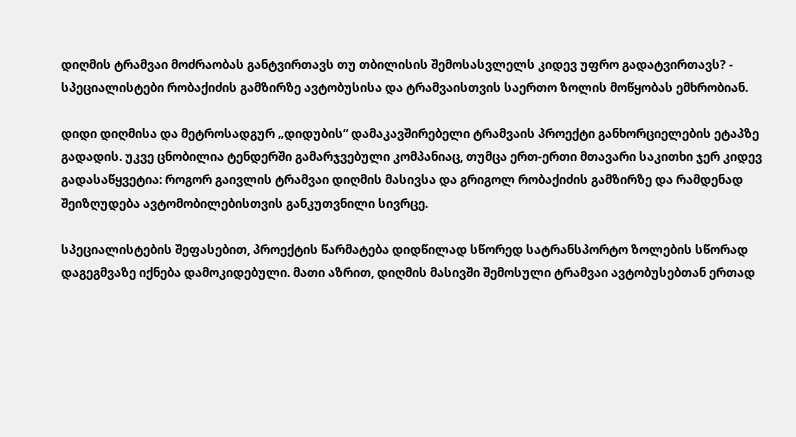დიღმის ტრამვაი მოძრაობას განტვირთავს თუ თბილისის შემოსასვლელს კიდევ უფრო გადატვირთავს? - სპეციალისტები რობაქიძის გამზირზე ავტობუსისა და ტრამვაისთვის საერთო ზოლის მოწყობას ემხრობიან.

დიდი დიღმისა და მეტროსადგურ „დიდუბის“ დამაკავშირებელი ტრამვაის პროექტი განხორციელების ეტაპზე გადადის. უკვე ცნობილია ტენდერში გამარჯვებული კომპანიაც, თუმცა ერთ-ერთი მთავარი საკითხი ჯერ კიდევ გადასაწყვეტია: როგორ გაივლის ტრამვაი დიღმის მასივსა და გრიგოლ რობაქიძის გამზირზე და რამდენად შეიზღუდება ავტომობილებისთვის განკუთვნილი სივრცე.

სპეციალისტების შეფასებით, პროექტის წარმატება დიდწილად სწორედ სატრანსპორტო ზოლების სწორად დაგეგმვაზე იქნება დამოკიდებული. მათი აზრით, დიღმის მასივში შემოსული ტრამვაი ავტობუსებთან ერთად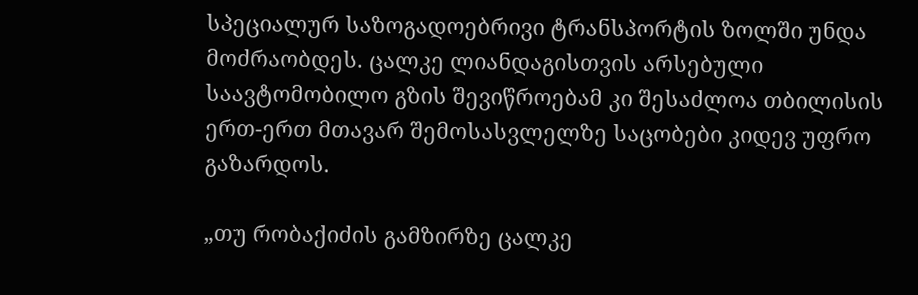სპეციალურ საზოგადოებრივი ტრანსპორტის ზოლში უნდა მოძრაობდეს. ცალკე ლიანდაგისთვის არსებული საავტომობილო გზის შევიწროებამ კი შესაძლოა თბილისის ერთ-ერთ მთავარ შემოსასვლელზე საცობები კიდევ უფრო გაზარდოს.

„თუ რობაქიძის გამზირზე ცალკე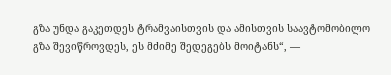გზა უნდა გაკეთდეს ტრამვაისთვის და ამისთვის საავტომობილო გზა შევიწროვდეს, ეს მძიმე შედეგებს მოიტანს“, —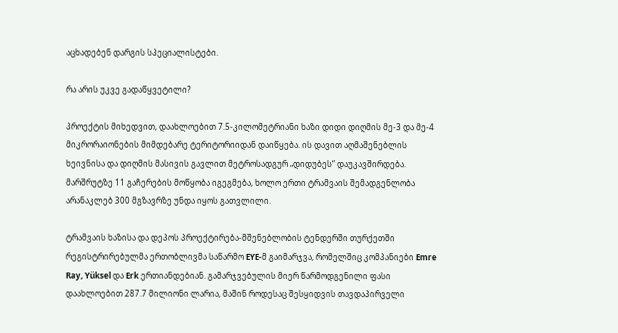აცხადებენ დარგის სპეციალისტები.

რა არის უკვე გადაწყვეტილი?

პროექტის მიხედვით, დაახლოებით 7.5-კილომეტრიანი ხაზი დიდი დიღმის მე-3 და მე-4 მიკრორაიონების მიმდებარე ტერიტორიიდან დაიწყება. ის დავით აღმაშენებლის ხეივნისა და დიღმის მასივის გავლით მეტროსადგურ „დიდუბეს“ დაუკავშირდება. მარშრუტზე 11 გაჩერების მოწყობა იგეგმება, ხოლო ერთი ტრამვაის შემადგენლობა არანაკლებ 300 მგზავრზე უნდა იყოს გათვლილი.

ტრამვაის ხაზისა და დეპოს პროექტირება-მშენებლობის ტენდერში თურქეთში რეგისტრირებულმა ერთობლივმა საწარმო EYE-მ გაიმარჯვა, რომელშიც კომპანიები Emre Ray, Yüksel და Erk ერთიანდებიან. გამარჯვებულის მიერ წარმოდგენილი ფასი დაახლოებით 287.7 მილიონი ლარია, მაშინ როდესაც შესყიდვის თავდაპირველი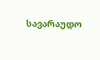სავარაუდო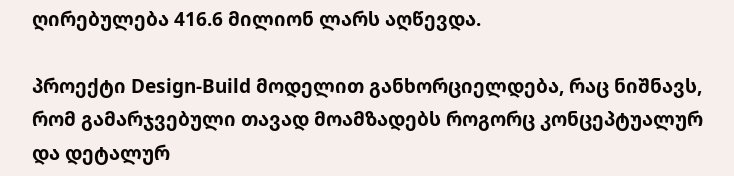ღირებულება 416.6 მილიონ ლარს აღწევდა.

პროექტი Design-Build მოდელით განხორციელდება, რაც ნიშნავს, რომ გამარჯვებული თავად მოამზადებს როგორც კონცეპტუალურ და დეტალურ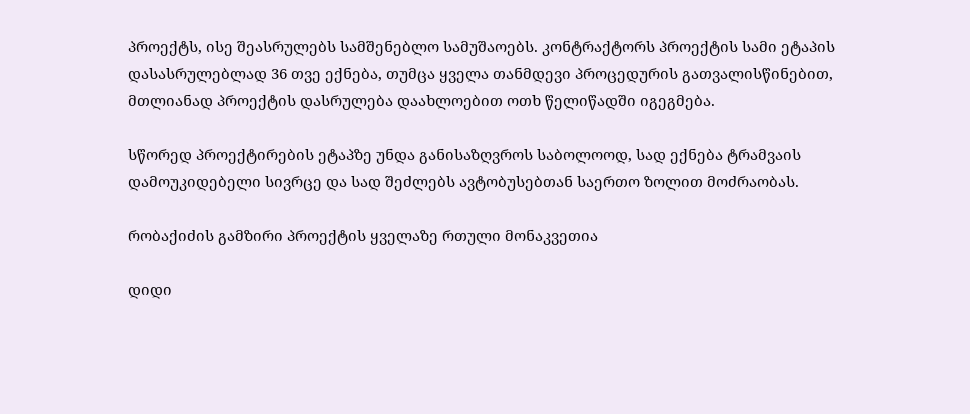პროექტს, ისე შეასრულებს სამშენებლო სამუშაოებს. კონტრაქტორს პროექტის სამი ეტაპის დასასრულებლად 36 თვე ექნება, თუმცა ყველა თანმდევი პროცედურის გათვალისწინებით, მთლიანად პროექტის დასრულება დაახლოებით ოთხ წელიწადში იგეგმება.

სწორედ პროექტირების ეტაპზე უნდა განისაზღვროს საბოლოოდ, სად ექნება ტრამვაის დამოუკიდებელი სივრცე და სად შეძლებს ავტობუსებთან საერთო ზოლით მოძრაობას.

რობაქიძის გამზირი პროექტის ყველაზე რთული მონაკვეთია

დიდი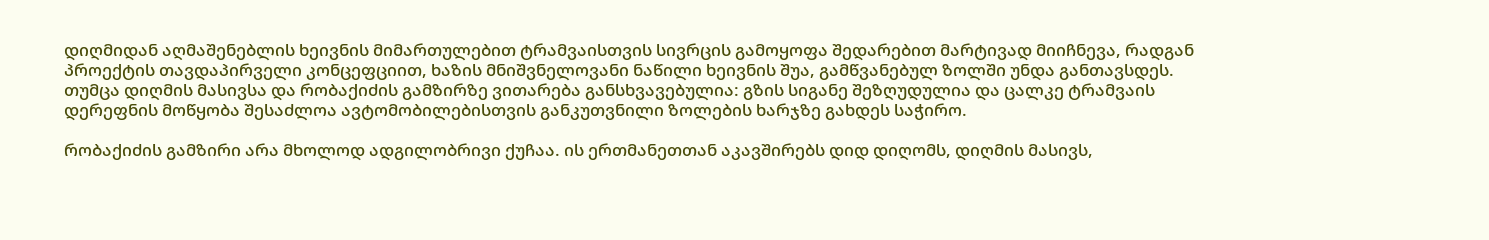დიღმიდან აღმაშენებლის ხეივნის მიმართულებით ტრამვაისთვის სივრცის გამოყოფა შედარებით მარტივად მიიჩნევა, რადგან პროექტის თავდაპირველი კონცეფციით, ხაზის მნიშვნელოვანი ნაწილი ხეივნის შუა, გამწვანებულ ზოლში უნდა განთავსდეს. თუმცა დიღმის მასივსა და რობაქიძის გამზირზე ვითარება განსხვავებულია: გზის სიგანე შეზღუდულია და ცალკე ტრამვაის დერეფნის მოწყობა შესაძლოა ავტომობილებისთვის განკუთვნილი ზოლების ხარჯზე გახდეს საჭირო.

რობაქიძის გამზირი არა მხოლოდ ადგილობრივი ქუჩაა. ის ერთმანეთთან აკავშირებს დიდ დიღომს, დიღმის მასივს,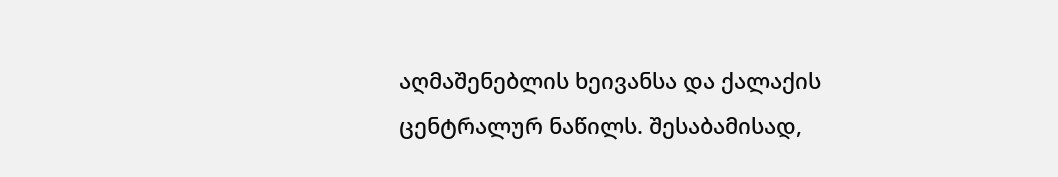აღმაშენებლის ხეივანსა და ქალაქის ცენტრალურ ნაწილს. შესაბამისად,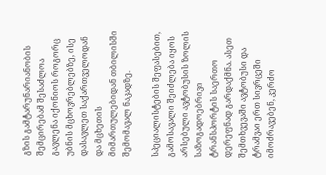გზის გამტარუნარიანობის შემცირებამ შესაძლოა გავლენა იქონიოს როგორც უბნის მცხოვრებლებზე, ისე დასავლეთ საქართველოდან და მცხეთის მიმართულებიდან თბილისში შემომავალ ნაკადზე.

სპეციალისტების შეფასებით, გამოსავალი შეიძლება იყოს არსებული ავტობუსის ზოლის საზოგადოებრივი ტრანსპორტის საერთო დერეფნად გარდაქმნა. ასეთ შემთხვევაში ავტობუსი და ტრამვაი ერთ სივრცეში იმოძრავებენ, კერძო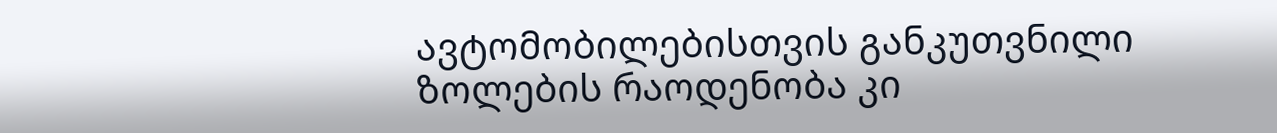ავტომობილებისთვის განკუთვნილი ზოლების რაოდენობა კი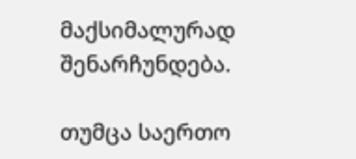მაქსიმალურად შენარჩუნდება.

თუმცა საერთო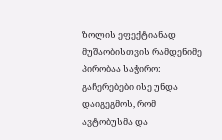ზოლის ეფექტიანად მუშაობისთვის რამდენიმე პირობაა საჭირო: გაჩერებები ისე უნდა დაიგეგმოს, რომ ავტობუსმა და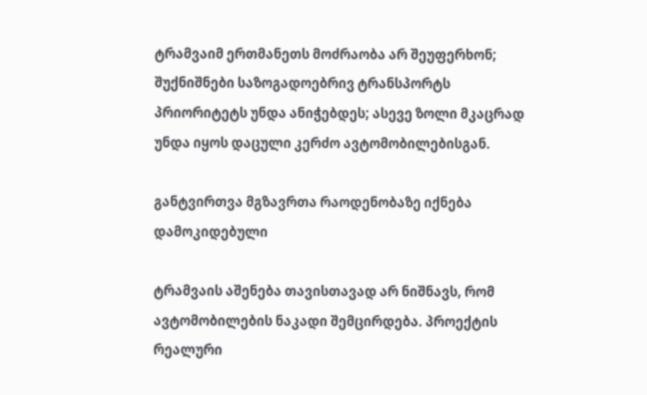ტრამვაიმ ერთმანეთს მოძრაობა არ შეუფერხონ; შუქნიშნები საზოგადოებრივ ტრანსპორტს პრიორიტეტს უნდა ანიჭებდეს; ასევე ზოლი მკაცრად უნდა იყოს დაცული კერძო ავტომობილებისგან.

განტვირთვა მგზავრთა რაოდენობაზე იქნება დამოკიდებული

ტრამვაის აშენება თავისთავად არ ნიშნავს, რომ ავტომობილების ნაკადი შემცირდება. პროექტის რეალური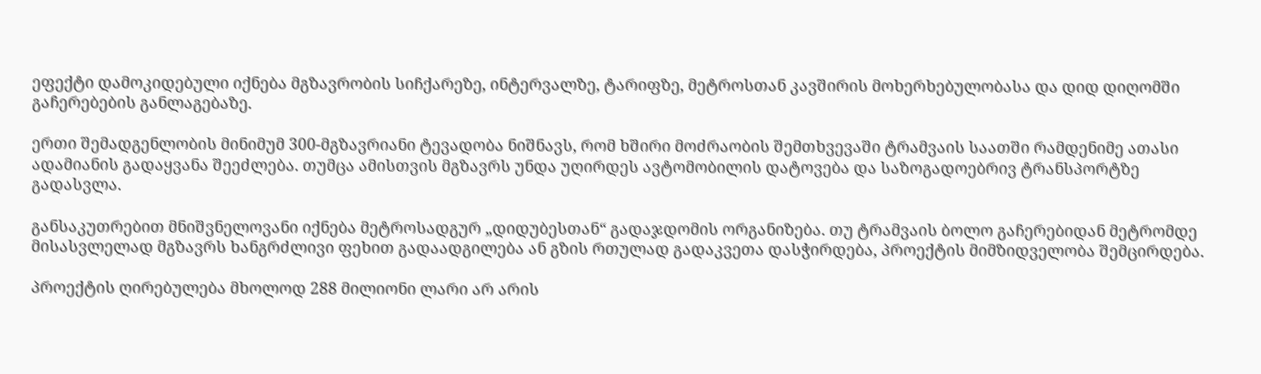ეფექტი დამოკიდებული იქნება მგზავრობის სიჩქარეზე, ინტერვალზე, ტარიფზე, მეტროსთან კავშირის მოხერხებულობასა და დიდ დიღომში გაჩერებების განლაგებაზე.

ერთი შემადგენლობის მინიმუმ 300-მგზავრიანი ტევადობა ნიშნავს, რომ ხშირი მოძრაობის შემთხვევაში ტრამვაის საათში რამდენიმე ათასი ადამიანის გადაყვანა შეეძლება. თუმცა ამისთვის მგზავრს უნდა უღირდეს ავტომობილის დატოვება და საზოგადოებრივ ტრანსპორტზე გადასვლა.

განსაკუთრებით მნიშვნელოვანი იქნება მეტროსადგურ „დიდუბესთან“ გადაჯდომის ორგანიზება. თუ ტრამვაის ბოლო გაჩერებიდან მეტრომდე მისასვლელად მგზავრს ხანგრძლივი ფეხით გადაადგილება ან გზის რთულად გადაკვეთა დასჭირდება, პროექტის მიმზიდველობა შემცირდება.

პროექტის ღირებულება მხოლოდ 288 მილიონი ლარი არ არის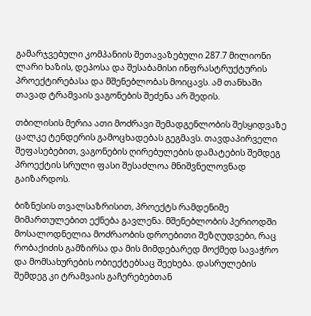გამარჯვებული კომპანიის შეთავაზებული 287.7 მილიონი ლარი ხაზის, დეპოსა და შესაბამისი ინფრასტრუქტურის პროექტირებასა და მშენებლობას მოიცავს. ამ თანხაში თავად ტრამვაის ვაგონების შეძენა არ შედის.

თბილისის მერია ათი მოძრავი შემადგენლობის შესყიდვაზე ცალკე ტენდერის გამოცხადებას გეგმავს. თავდაპირველი შეფასებებით, ვაგონების ღირებულების დამატების შემდეგ პროექტის სრული ფასი შესაძლოა მნიშვნელოვნად გაიზარდოს.

ბიზნესის თვალსაზრისით, პროექტს რამდენიმე მიმართულებით ექნება გავლენა. მშენებლობის პერიოდში მოსალოდნელია მოძრაობის დროებითი შეზღუდვები, რაც რობაქიძის გამზირსა და მის მიმდებარედ მოქმედ სავაჭრო და მომსახურების ობიექტებსაც შეეხება. დასრულების შემდეგ კი ტრამვაის გაჩერებებთან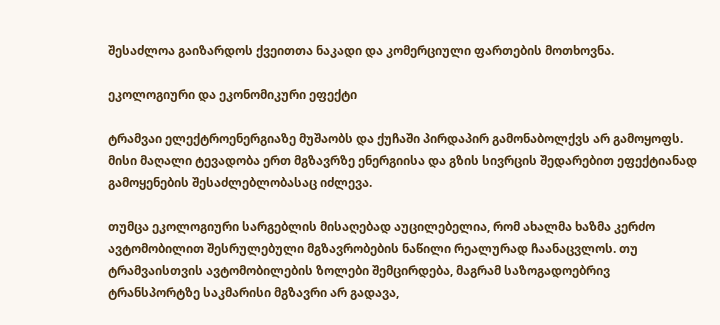შესაძლოა გაიზარდოს ქვეითთა ნაკადი და კომერციული ფართების მოთხოვნა.

ეკოლოგიური და ეკონომიკური ეფექტი

ტრამვაი ელექტროენერგიაზე მუშაობს და ქუჩაში პირდაპირ გამონაბოლქვს არ გამოყოფს. მისი მაღალი ტევადობა ერთ მგზავრზე ენერგიისა და გზის სივრცის შედარებით ეფექტიანად გამოყენების შესაძლებლობასაც იძლევა.

თუმცა ეკოლოგიური სარგებლის მისაღებად აუცილებელია, რომ ახალმა ხაზმა კერძო ავტომობილით შესრულებული მგზავრობების ნაწილი რეალურად ჩაანაცვლოს. თუ ტრამვაისთვის ავტომობილების ზოლები შემცირდება, მაგრამ საზოგადოებრივ ტრანსპორტზე საკმარისი მგზავრი არ გადავა,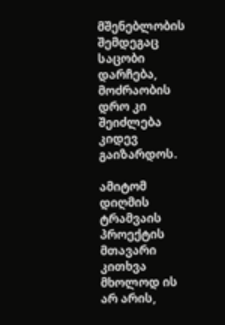მშენებლობის შემდეგაც საცობი დარჩება, მოძრაობის დრო კი შეიძლება კიდევ გაიზარდოს.

ამიტომ დიღმის ტრამვაის პროექტის მთავარი კითხვა მხოლოდ ის არ არის,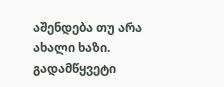აშენდება თუ არა ახალი ხაზი. გადამწყვეტი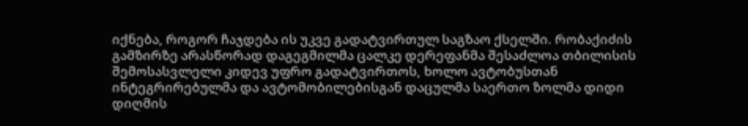იქნება, როგორ ჩაჯდება ის უკვე გადატვირთულ საგზაო ქსელში. რობაქიძის გამზირზე არასწორად დაგეგმილმა ცალკე დერეფანმა შესაძლოა თბილისის შემოსასვლელი კიდევ უფრო გადატვირთოს, ხოლო ავტობუსთან ინტეგრირებულმა და ავტომობილებისგან დაცულმა საერთო ზოლმა დიდი დიღმის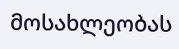მოსახლეობას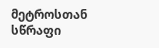მეტროსთან სწრაფი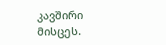კავშირი მისცეს.